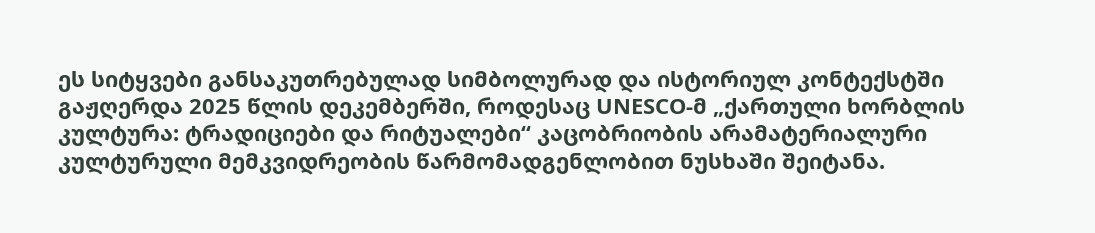ეს სიტყვები განსაკუთრებულად სიმბოლურად და ისტორიულ კონტექსტში გაჟღერდა 2025 წლის დეკემბერში, როდესაც UNESCO-მ „ქართული ხორბლის კულტურა: ტრადიციები და რიტუალები“ კაცობრიობის არამატერიალური კულტურული მემკვიდრეობის წარმომადგენლობით ნუსხაში შეიტანა.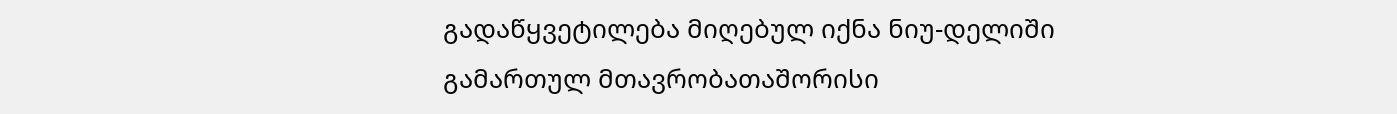გადაწყვეტილება მიღებულ იქნა ნიუ-დელიში გამართულ მთავრობათაშორისი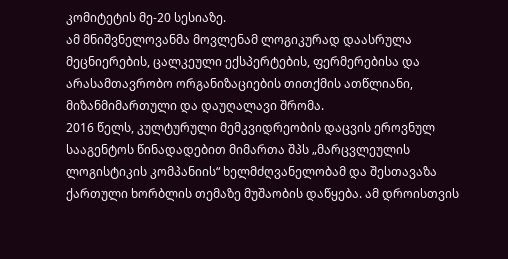კომიტეტის მე-20 სესიაზე.
ამ მნიშვნელოვანმა მოვლენამ ლოგიკურად დაასრულა მეცნიერების, ცალკეული ექსპერტების, ფერმერებისა და არასამთავრობო ორგანიზაციების თითქმის ათწლიანი, მიზანმიმართული და დაუღალავი შრომა.
2016 წელს, კულტურული მემკვიდრეობის დაცვის ეროვნულ სააგენტოს წინადადებით მიმართა შპს „მარცვლეულის ლოგისტიკის კომპანიის“ ხელმძღვანელობამ და შესთავაზა ქართული ხორბლის თემაზე მუშაობის დაწყება. ამ დროისთვის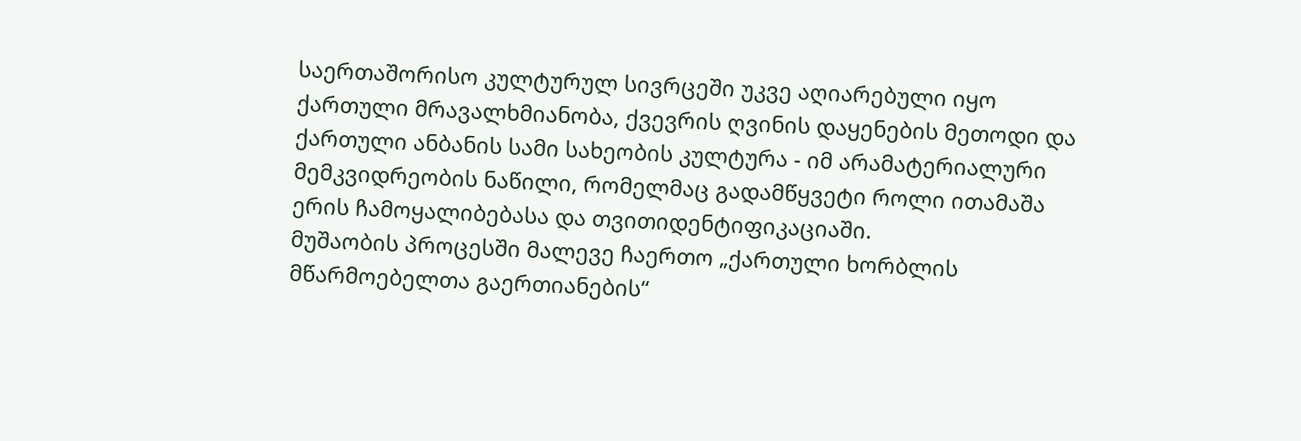საერთაშორისო კულტურულ სივრცეში უკვე აღიარებული იყო ქართული მრავალხმიანობა, ქვევრის ღვინის დაყენების მეთოდი და ქართული ანბანის სამი სახეობის კულტურა - იმ არამატერიალური მემკვიდრეობის ნაწილი, რომელმაც გადამწყვეტი როლი ითამაშა ერის ჩამოყალიბებასა და თვითიდენტიფიკაციაში.
მუშაობის პროცესში მალევე ჩაერთო „ქართული ხორბლის მწარმოებელთა გაერთიანების“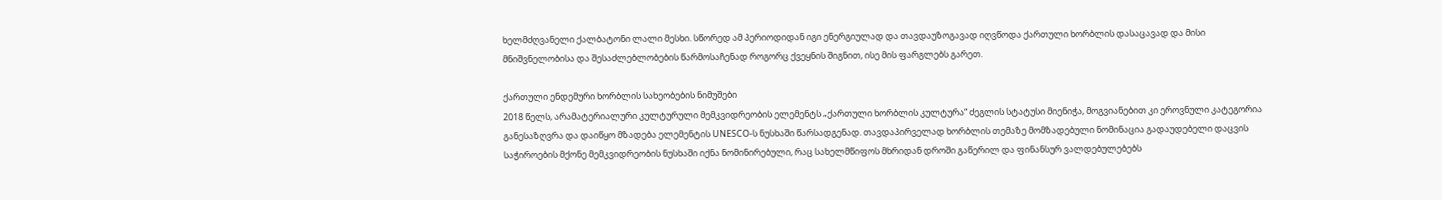ხელმძღვანელი ქალბატონი ლალი მესხი. სწორედ ამ პერიოდიდან იგი ენერგიულად და თავდაუზოგავად იღვწოდა ქართული ხორბლის დასაცავად და მისი მნიშვნელობისა და შესაძლებლობების წარმოსაჩენად როგორც ქვეყნის შიგნით, ისე მის ფარგლებს გარეთ.

ქართული ენდემური ხორბლის სახეობების ნიმუშები
2018 წელს, არამატერიალური კულტურული მემკვიდრეობის ელემენტს „ქართული ხორბლის კულტურა“ ძეგლის სტატუსი მიენიჭა, მოგვიანებით კი ეროვნული კატეგორია განესაზღვრა და დაიწყო მზადება ელემენტის UNESCO-ს ნუსხაში წარსადგენად. თავდაპირველად ხორბლის თემაზე მომზადებული ნომინაცია გადაუდებელი დაცვის საჭიროების მქონე მემკვიდრეობის ნუსხაში იქნა ნომინირებული, რაც სახელმწიფოს მხრიდან დროში გაწერილ და ფინანსურ ვალდებულებებს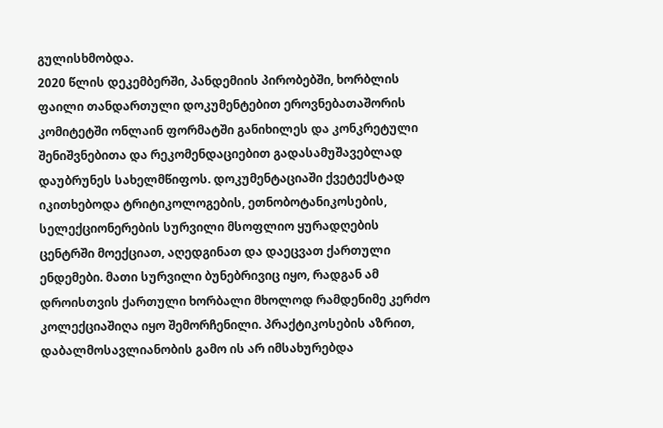გულისხმობდა.
2020 წლის დეკემბერში, პანდემიის პირობებში, ხორბლის ფაილი თანდართული დოკუმენტებით ეროვნებათაშორის კომიტეტში ონლაინ ფორმატში განიხილეს და კონკრეტული შენიშვნებითა და რეკომენდაციებით გადასამუშავებლად დაუბრუნეს სახელმწიფოს. დოკუმენტაციაში ქვეტექსტად იკითხებოდა ტრიტიკოლოგების, ეთნობოტანიკოსების, სელექციონერების სურვილი მსოფლიო ყურადღების ცენტრში მოექციათ, აღედგინათ და დაეცვათ ქართული ენდემები. მათი სურვილი ბუნებრივიც იყო, რადგან ამ დროისთვის ქართული ხორბალი მხოლოდ რამდენიმე კერძო კოლექციაშიღა იყო შემორჩენილი. პრაქტიკოსების აზრით, დაბალმოსავლიანობის გამო ის არ იმსახურებდა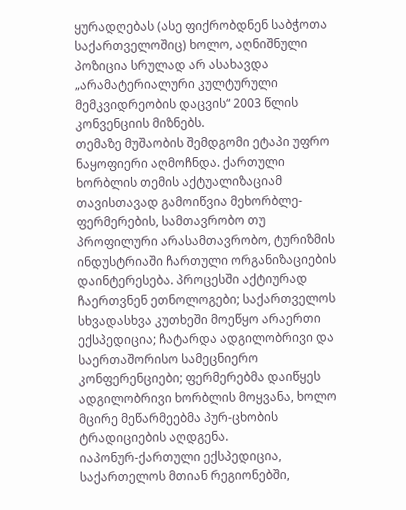ყურადღებას (ასე ფიქრობდნენ საბჭოთა საქართველოშიც) ხოლო, აღნიშნული პოზიცია სრულად არ ასახავდა „არამატერიალური კულტურული მემკვიდრეობის დაცვის“ 2003 წლის კონვენციის მიზნებს.
თემაზე მუშაობის შემდგომი ეტაპი უფრო ნაყოფიერი აღმოჩნდა. ქართული ხორბლის თემის აქტუალიზაციამ თავისთავად გამოიწვია მეხორბლე-ფერმერების, სამთავრობო თუ პროფილური არასამთავრობო, ტურიზმის ინდუსტრიაში ჩართული ორგანიზაციების დაინტერესება. პროცესში აქტიურად ჩაერთვნენ ეთნოლოგები; საქართველოს სხვადასხვა კუთხეში მოეწყო არაერთი ექსპედიცია; ჩატარდა ადგილობრივი და საერთაშორისო სამეცნიერო კონფერენციები; ფერმერებმა დაიწყეს ადგილობრივი ხორბლის მოყვანა, ხოლო მცირე მეწარმეებმა პურ-ცხობის ტრადიციების აღდგენა.
იაპონურ-ქართული ექსპედიცია, საქართელოს მთიან რეგიონებში,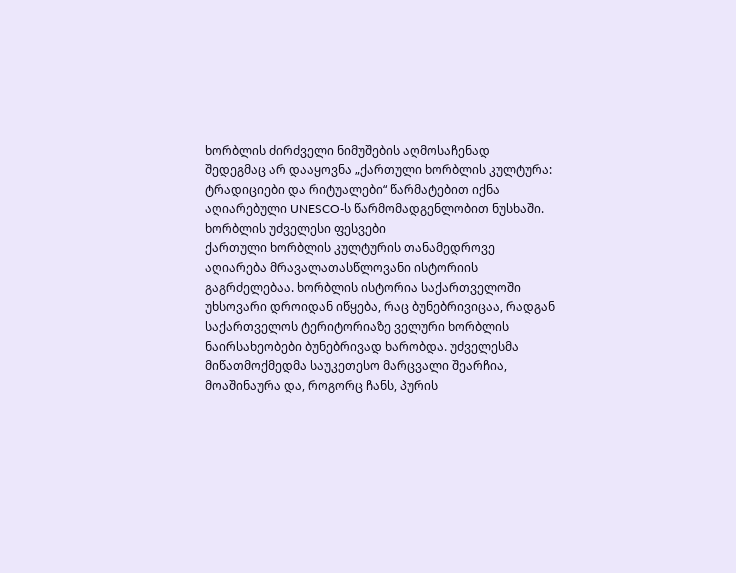ხორბლის ძირძველი ნიმუშების აღმოსაჩენად
შედეგმაც არ დააყოვნა „ქართული ხორბლის კულტურა: ტრადიციები და რიტუალები“ წარმატებით იქნა აღიარებული UNESCO-ს წარმომადგენლობით ნუსხაში.
ხორბლის უძველესი ფესვები
ქართული ხორბლის კულტურის თანამედროვე აღიარება მრავალათასწლოვანი ისტორიის გაგრძელებაა. ხორბლის ისტორია საქართველოში უხსოვარი დროიდან იწყება, რაც ბუნებრივიცაა, რადგან საქართველოს ტერიტორიაზე ველური ხორბლის ნაირსახეობები ბუნებრივად ხარობდა. უძველესმა მიწათმოქმედმა საუკეთესო მარცვალი შეარჩია, მოაშინაურა და, როგორც ჩანს, პურის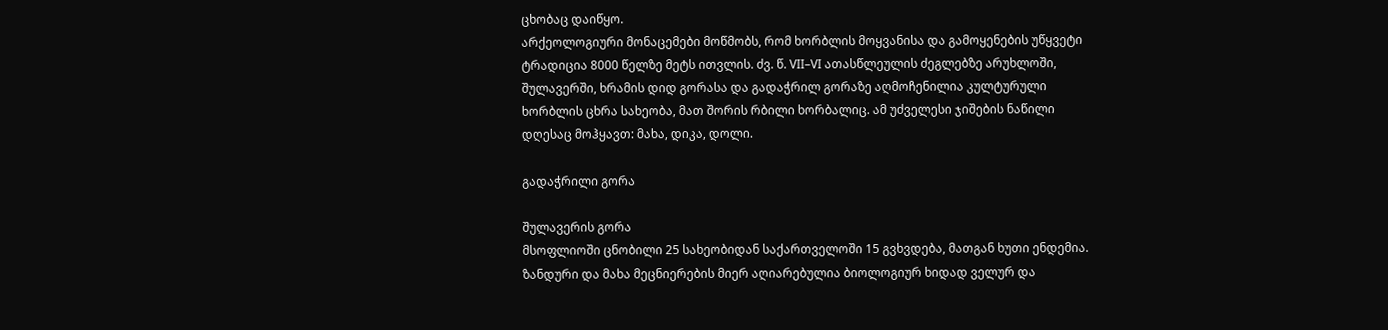ცხობაც დაიწყო.
არქეოლოგიური მონაცემები მოწმობს, რომ ხორბლის მოყვანისა და გამოყენების უწყვეტი ტრადიცია 8000 წელზე მეტს ითვლის. ძვ. წ. VII–VI ათასწლეულის ძეგლებზე არუხლოში, შულავერში, ხრამის დიდ გორასა და გადაჭრილ გორაზე აღმოჩენილია კულტურული ხორბლის ცხრა სახეობა, მათ შორის რბილი ხორბალიც. ამ უძველესი ჯიშების ნაწილი დღესაც მოჰყავთ: მახა, დიკა, დოლი.

გადაჭრილი გორა

შულავერის გორა
მსოფლიოში ცნობილი 25 სახეობიდან საქართველოში 15 გვხვდება, მათგან ხუთი ენდემია. ზანდური და მახა მეცნიერების მიერ აღიარებულია ბიოლოგიურ ხიდად ველურ და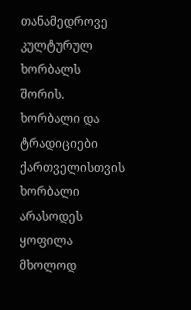თანამედროვე კულტურულ ხორბალს შორის.
ხორბალი და ტრადიციები
ქართველისთვის ხორბალი არასოდეს ყოფილა მხოლოდ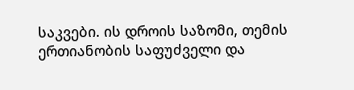საკვები. ის დროის საზომი, თემის ერთიანობის საფუძველი და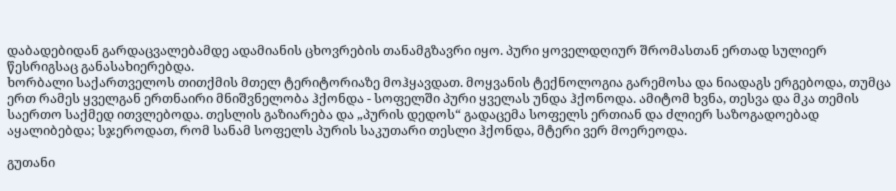დაბადებიდან გარდაცვალებამდე ადამიანის ცხოვრების თანამგზავრი იყო. პური ყოველდღიურ შრომასთან ერთად სულიერ წესრიგსაც განასახიერებდა.
ხორბალი საქართველოს თითქმის მთელ ტერიტორიაზე მოჰყავდათ. მოყვანის ტექნოლოგია გარემოსა და ნიადაგს ერგებოდა, თუმცა ერთ რამეს ყველგან ერთნაირი მნიშვნელობა ჰქონდა - სოფელში პური ყველას უნდა ჰქონოდა. ამიტომ ხვნა, თესვა და მკა თემის საერთო საქმედ ითვლებოდა. თესლის გაზიარება და „პურის დედოს“ გადაცემა სოფელს ერთიან და ძლიერ საზოგადოებად აყალიბებდა; სჯეროდათ, რომ სანამ სოფელს პურის საკუთარი თესლი ჰქონდა, მტერი ვერ მოერეოდა.

გუთანი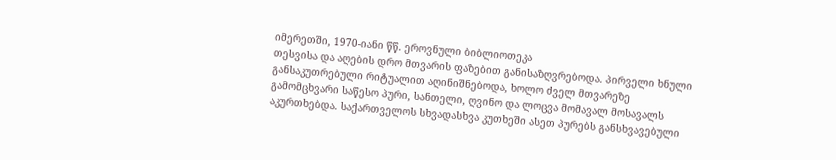იმერეთში, 1970-იანი წწ. ეროვნული ბიბლიოთეკა
თესვისა და აღების დრო მთვარის ფაზებით განისაზღვრებოდა. პირველი ხნული განსაკუთრებული რიტუალით აღინიშნებოდა, ხოლო ძველ მთვარეზე გამომცხვარი საწესო პური, სანთელი, ღვინო და ლოცვა მომავალ მოსავალს აკურთხებდა. საქართველოს სხვადასხვა კუთხეში ასეთ პურებს განსხვავებული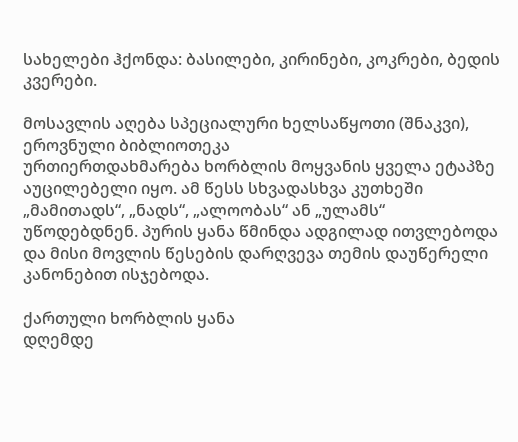სახელები ჰქონდა: ბასილები, კირინები, კოკრები, ბედის კვერები.

მოსავლის აღება სპეციალური ხელსაწყოთი (შნაკვი), ეროვნული ბიბლიოთეკა
ურთიერთდახმარება ხორბლის მოყვანის ყველა ეტაპზე აუცილებელი იყო. ამ წესს სხვადასხვა კუთხეში „მამითადს“, „ნადს“, „ალოობას“ ან „ულამს“ უწოდებდნენ. პურის ყანა წმინდა ადგილად ითვლებოდა და მისი მოვლის წესების დარღვევა თემის დაუწერელი კანონებით ისჯებოდა.

ქართული ხორბლის ყანა
დღემდე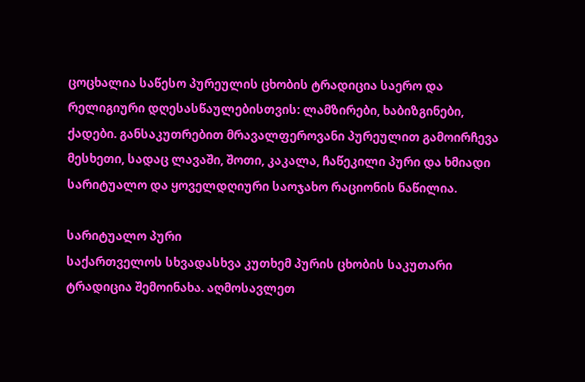ცოცხალია საწესო პურეულის ცხობის ტრადიცია საერო და რელიგიური დღესასწაულებისთვის: ლამზირები, ხაბიზგინები, ქადები. განსაკუთრებით მრავალფეროვანი პურეულით გამოირჩევა მესხეთი, სადაც ლავაში, შოთი, კაკალა, ჩაწეკილი პური და ხმიადი სარიტუალო და ყოველდღიური საოჯახო რაციონის ნაწილია.

სარიტუალო პური
საქართველოს სხვადასხვა კუთხემ პურის ცხობის საკუთარი ტრადიცია შემოინახა. აღმოსავლეთ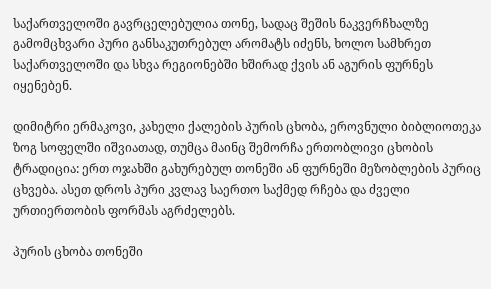საქართველოში გავრცელებულია თონე, სადაც შეშის ნაკვერჩხალზე გამომცხვარი პური განსაკუთრებულ არომატს იძენს, ხოლო სამხრეთ საქართველოში და სხვა რეგიონებში ხშირად ქვის ან აგურის ფურნეს იყენებენ.

დიმიტრი ერმაკოვი, კახელი ქალების პურის ცხობა, ეროვნული ბიბლიოთეკა
ზოგ სოფელში იშვიათად, თუმცა მაინც შემორჩა ერთობლივი ცხობის ტრადიცია: ერთ ოჯახში გახურებულ თონეში ან ფურნეში მეზობლების პურიც ცხვება. ასეთ დროს პური კვლავ საერთო საქმედ რჩება და ძველი ურთიერთობის ფორმას აგრძელებს.

პურის ცხობა თონეში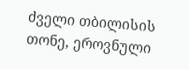ძველი თბილისის თონე, ეროვნული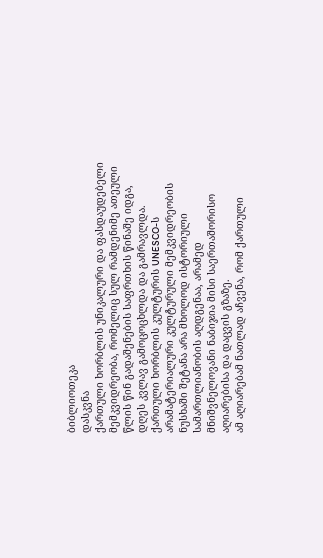ბიბლიოთეკა
დასკვნა
ქართული ხორბლის უნიკალური და ფასდაუდებელი მემკვიდრეობა, რომელიც სულ რამდენიმე ათეული წლის წინ გადაშენების საფრთხის წინაშე იდგა, დღეს კვლავ გამოცოცხლდა და გამრავლდა. ქართული ხორბლის კულტურის UNESCO-ს არამატერიალური კულტურული მემკვიდრეობის ნუსხაში შეტანა არა მხოლოდ ისტორიული სამართლიანობის აღდგენაა, არამედ მნიშვნელოვანი ნაბიჯია მისი საერთაშორისო აღიარებისა და დაცვის გზაზე.
ამ აღიარებამ ნათლად აჩვენა, რომ ქართული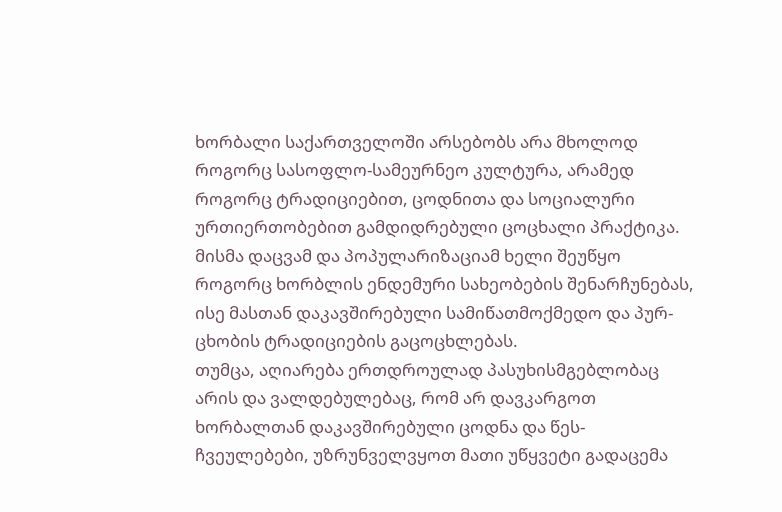ხორბალი საქართველოში არსებობს არა მხოლოდ როგორც სასოფლო-სამეურნეო კულტურა, არამედ როგორც ტრადიციებით, ცოდნითა და სოციალური ურთიერთობებით გამდიდრებული ცოცხალი პრაქტიკა. მისმა დაცვამ და პოპულარიზაციამ ხელი შეუწყო როგორც ხორბლის ენდემური სახეობების შენარჩუნებას, ისე მასთან დაკავშირებული სამიწათმოქმედო და პურ-ცხობის ტრადიციების გაცოცხლებას.
თუმცა, აღიარება ერთდროულად პასუხისმგებლობაც არის და ვალდებულებაც, რომ არ დავკარგოთ ხორბალთან დაკავშირებული ცოდნა და წეს-ჩვეულებები, უზრუნველვყოთ მათი უწყვეტი გადაცემა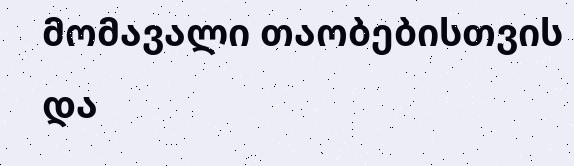მომავალი თაობებისთვის და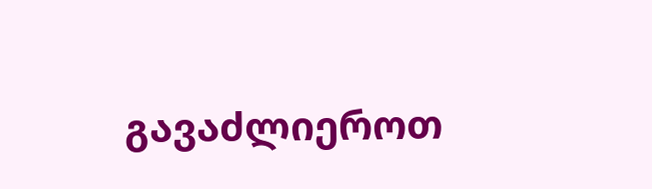გავაძლიეროთ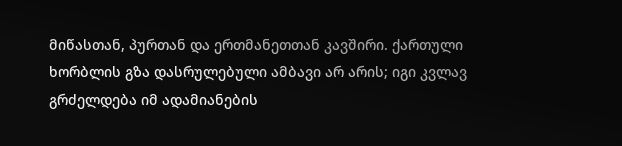მიწასთან, პურთან და ერთმანეთთან კავშირი. ქართული ხორბლის გზა დასრულებული ამბავი არ არის; იგი კვლავ გრძელდება იმ ადამიანების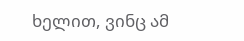ხელით, ვინც ამ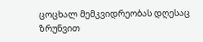ცოცხალ მემკვიდრეობას დღესაც ზრუნვით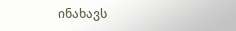ინახავს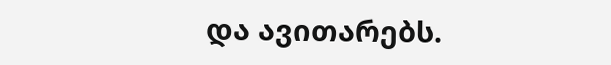და ავითარებს.